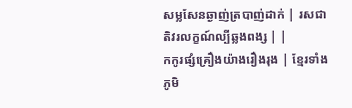សម្លសែនឆ្ងាញ់ត្របាញ់ដាក់ | រសជាតិវរលក្ខណ៍ល្បីឆ្លងពង្ស | |
កកូរផ្សំគ្រឿងយ៉ាងរឿងរុង | ខ្មែរទាំងភូមិ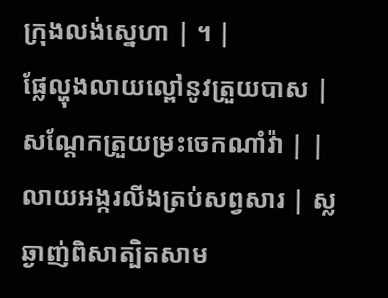ក្រុងលង់ស្នេហា | ។ |
ផ្លែល្ហុងលាយល្ពៅនូវត្រួយបាស | សណ្តែកត្រួយម្រះចេកណាំវ៉ា | |
លាយអង្ករលីងត្រប់សព្វសារ | ស្លឆ្ងាញ់ពិសាត្បិតសាម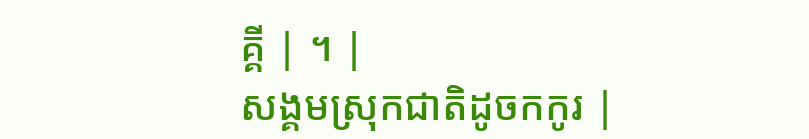គ្គី | ។ |
សង្គមស្រុកជាតិដូចកកូរ |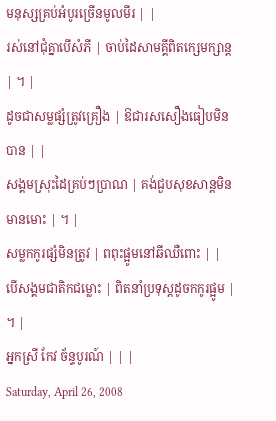មនុស្សគ្រប់អំបូរច្រើនមូលមីរ | |
រស់នៅជុំគ្នាបើសំភី | ចាប់ដៃសាមគ្គីពិតក្សេមក្សាន្ត | ។ |
ដូចជាសម្លផ្សំត្រូវគ្រឿង | ឱជារសសឿងធៀបមិនបាន | |
សង្គមស្រុះដៃគ្រប់ៗប្រាណ | គង់ជួបសុខសាន្តមិនមានមោះ | ។ |
សម្លកកូរផ្សំមិនត្រូវ | ពពុះផ្អូមនៅឆីឈឺពោះ | |
បើសង្គមជាតិកជម្លោះ | ពិតនាំប្រទុស្តដូចកកូរផ្អូម | ។ |
អ្នកស្រី កែវ ច័ន្ទបូរណ៍ | | |
Saturday, April 26, 2008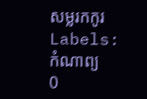សម្លរកកូរ
Labels:
កំណាព្យ
0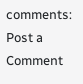comments:
Post a Comment